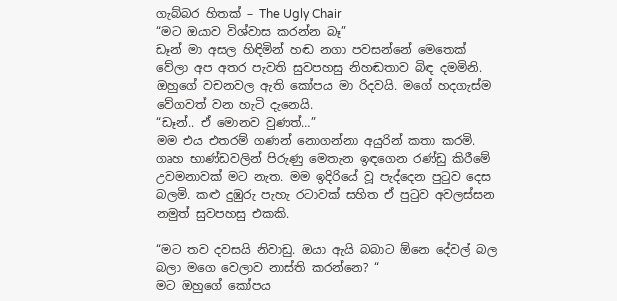ගැබ්බර හිතක් – The Ugly Chair
“මට ඔයාව විශ්වාස කරන්න බෑ”
ඩෑන් මා අසල හිඳිමින් හඬ නගා පවසන්නේ මෙතෙක් වේලා අප අතර පැවති සුවපහසු නිහඬතාව බිඳ දමමිනි. ඔහුගේ වචනවල ඇති කෝපය මා රිදවයි. මගේ හදගැස්ම වේගවත් වන හැටි දැනෙයි.
“ඩෑන්.. ඒ මොනව වුණත්…”
මම එය එතරම් ගණන් නොගන්නා අයුරින් කතා කරමි. ගෘහ භාණ්ඩවලින් පිරුණු මෙතැන ඉඳගෙන රණ්ඩු කිරීමේ උවමනාවක් මට නැත. මම ඉදිරියේ වූ පැද්දෙන පුටුව දෙස බලමි. කළු දුඹුරු පැහැ රටාවක් සහිත ඒ පුටුව අවලස්සන නමුත් සුවපහසු එකකි.

“මට තව දවසයි නිවාඩු. ඔයා ඇයි බබාට ඕනෙ දේවල් බල බලා මගෙ වෙලාව නාස්ති කරන්නෙ? “
මට ඔහුගේ කෝපය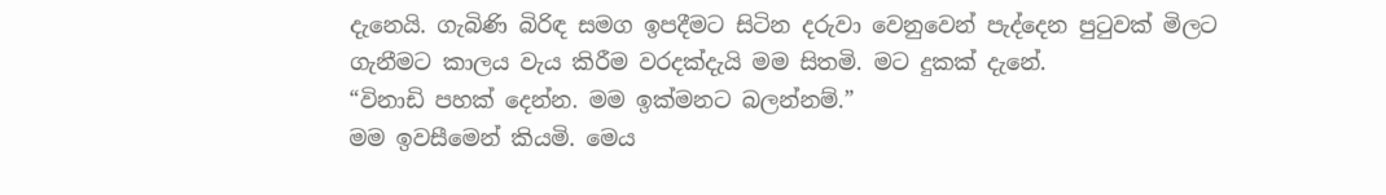දැනෙයි. ගැබිණි බිරිඳ සමග ඉපදීමට සිටින දරුවා වෙනුවෙන් පැද්දෙන පුටුවක් මිලට ගැනීමට කාලය වැය කිරීම වරදක්දැයි මම සිතමි. මට දුකක් දැනේ.
“විනාඩි පහක් දෙන්න. මම ඉක්මනට බලන්නම්.”
මම ඉවසීමෙන් කියමි. මෙය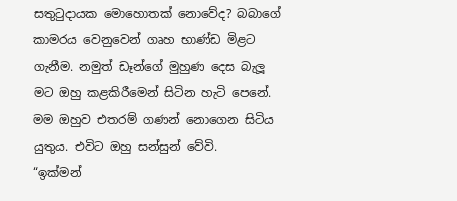සතුටුදායක මොහොතක් නොවේද? බබාගේ කාමරය වෙනුවෙන් ගෘහ භාණ්ඩ මිළට ගැනීම. නමුත් ඩෑන්ගේ මුහුණ දෙස බැලූ මට ඔහු කළකිරීමෙන් සිටින හැටි පෙනේ. මම ඔහුව එතරම් ගණන් නොගෙන සිටිය යුතුය. එවිට ඔහු සන්සුන් වේවි.
“ඉක්මන්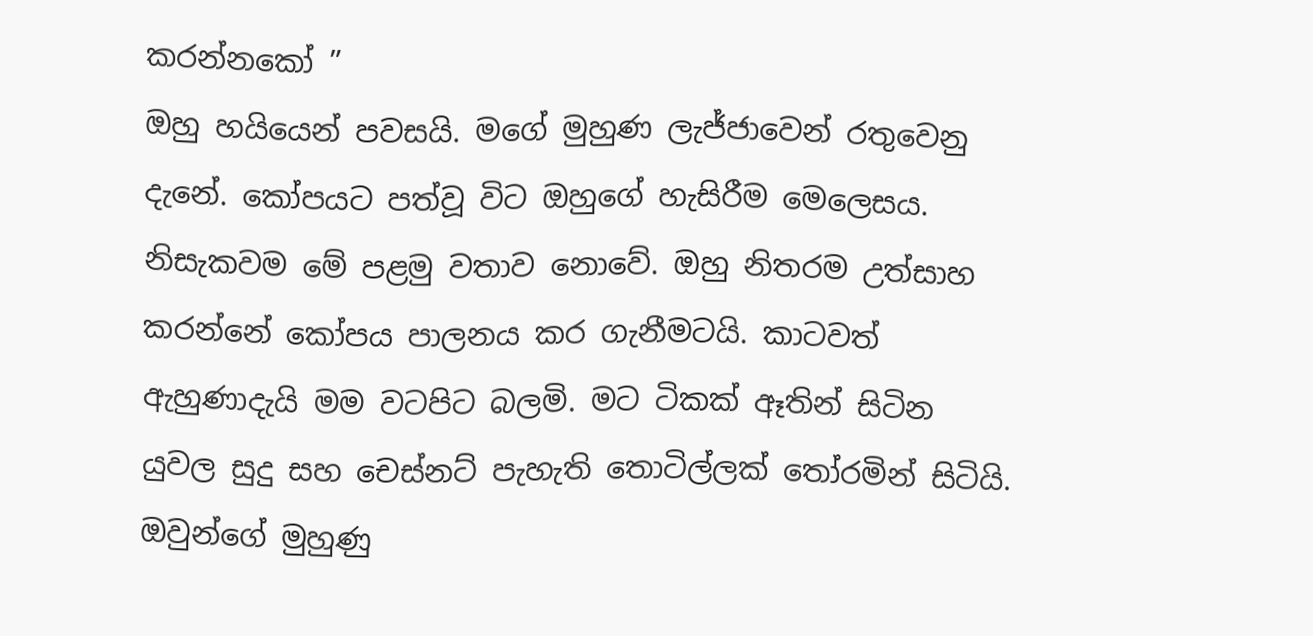කරන්නකෝ ”
ඔහු හයියෙන් පවසයි. මගේ මුහුණ ලැජ්ජාවෙන් රතුවෙනු දැනේ. කෝපයට පත්වූ විට ඔහුගේ හැසිරීම මෙලෙසය. නිසැකවම මේ පළමු වතාව නොවේ. ඔහු නිතරම උත්සාහ කරන්නේ කෝපය පාලනය කර ගැනීමටයි. කාටවත් ඇහුණාදැයි මම වටපිට බලමි. මට ටිකක් ඈතින් සිටින යුවල සුදු සහ චෙස්නට් පැහැති තොටිල්ලක් තෝරමින් සිටියි. ඔවුන්ගේ මුහුණු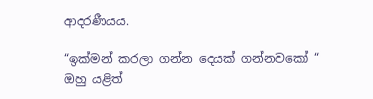ආදරණීයය.

“ඉක්මන් කරලා ගන්න දෙයක් ගන්නවකෝ “
ඔහු යළිත්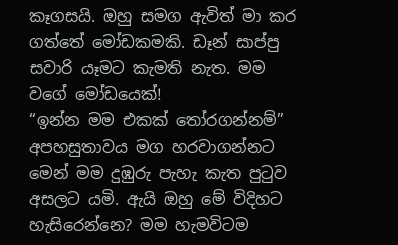කෑගසයි. ඔහු සමග ඇවිත් මා කර ගත්තේ මෝඩකමකි. ඩෑන් සාප්පු සවාරි යෑමට කැමති නැත. මම වගේ මෝඩයෙක්!
“ඉන්න මම එකක් තෝරගන්නම්”
අපහසුතාවය මග හරවාගන්නට මෙන් මම දුඹුරු පැහැ කැත පුටුව අසලට යමි. ඇයි ඔහු මේ විදිහට හැසිරෙන්නෙ? මම හැමවිටම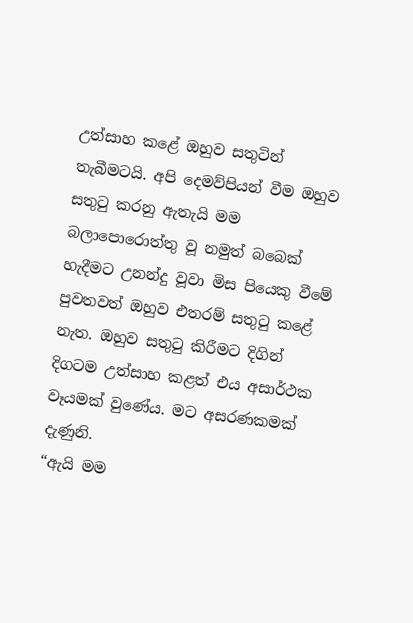උත්සාහ කළේ ඔහුව සතුටින් තැබීමටයි. අපි දෙමව්පියන් වීම ඔහුව සතුටු කරනු ඇතැයි මම බලාපොරොත්තු වූ නමුත් බබෙක් හැදීමට උනන්දු වූවා මිස පියෙකු වීමේ පුවතවත් ඔහුව එතරම් සතුටු කළේ නැත. ඔහුව සතුටු කිරීමට දිගින් දිගටම උත්සාහ කළත් එය අසාර්ථක වෑයමක් වුණේය. මට අසරණකමක් දැණුනි.
“ඇයි මම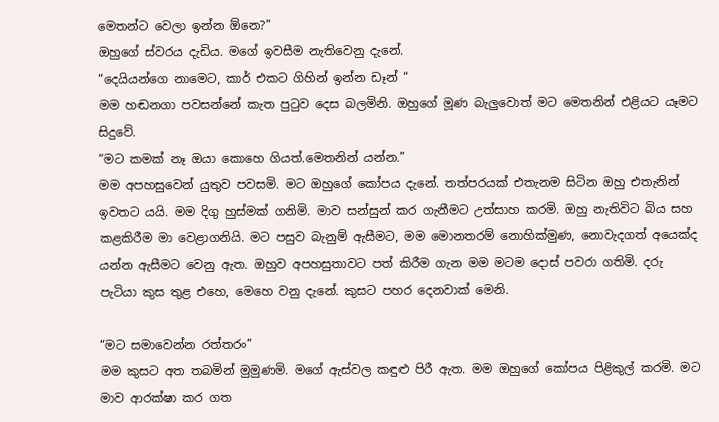මෙතන්ට වෙලා ඉන්න ඕනෙ?”
ඔහුගේ ස්වරය දැඩිය. මගේ ඉවසීම නැතිවෙනු දැනේ.
“දෙයියන්ගෙ නාමෙට, කාර් එකට ගිහින් ඉන්න ඩෑන් “
මම හඬනගා පවසන්නේ කැත පුටුව දෙස බලමිනි. ඔහුගේ මූණ බැලුවොත් මට මෙතනින් එළියට යෑමට සිදුවේ.
“මට කමක් නෑ ඔයා කොහෙ ගියත්.මෙතනින් යන්න.”
මම අපහසුවෙන් යුතුව පවසමි. මට ඔහුගේ කෝපය දැනේ. තත්පරයක් එතැනම සිටින ඔහු එතැනින් ඉවතට යයි. මම දිගු හුස්මක් ගනිමි. මාව සන්සුන් කර ගැනීමට උත්සාහ කරමි. ඔහු නැතිවිට බිය සහ කළකිරීම මා වෙළාගනියි. මට පසුව බැනුම් ඇසීමට, මම මොනතරම් නොහික්මුණ, නොවැදගත් අයෙක්ද යන්න ඇසීමට වෙනු ඇත. ඔහුව අපහසුතාවට පත් කිරීම ගැන මම මටම දොස් පවරා ගතිමි. දරු පැටියා කුස තුළ එහෙ, මෙහෙ වනු දැනේ. කුසට පහර දෙනවාක් මෙනි.

“මට සමාවෙන්න රත්තරං”
මම කුසට අත තබමින් මුමුණමි. මගේ ඇස්වල කඳුළු පිරී ඇත. මම ඔහුගේ කෝපය පිළිකුල් කරමි. මට මාව ආරක්ෂා කර ගත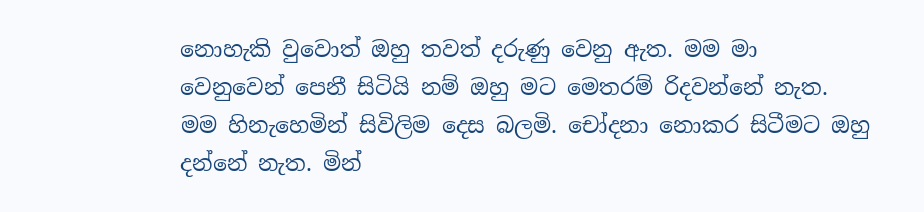නොහැකි වුවොත් ඔහු තවත් දරුණු වෙනු ඇත. මම මා වෙනුවෙන් පෙනී සිටියි නම් ඔහු මට මෙතරම් රිදවන්නේ නැත. මම හිනැහෙමින් සිවිලිම දෙස බලමි. චෝදනා නොකර සිටීමට ඔහු දන්නේ නැත. මින්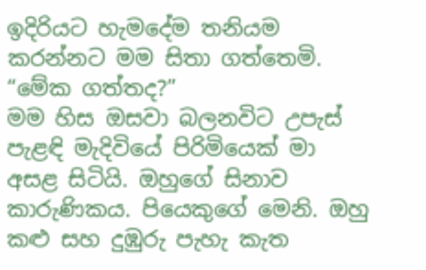ඉදිරියට හැමදේම තනියම කරන්නට මම සිතා ගත්තෙමි.
“මේක ගත්තද?”
මම හිස ඔසවා බලනවිට උපැස් පැළඳි මැදිවියේ පිරිමියෙක් මා අසළ සිටියි. ඔහුගේ සිනාව කාරුණිකය. පියෙකුගේ මෙනි. ඔහු කළු සහ දුඹුරු පැහැ කැත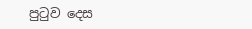පුටුව දෙස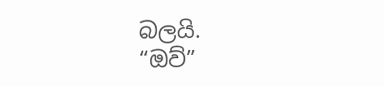බලයි.
“ඔව්”